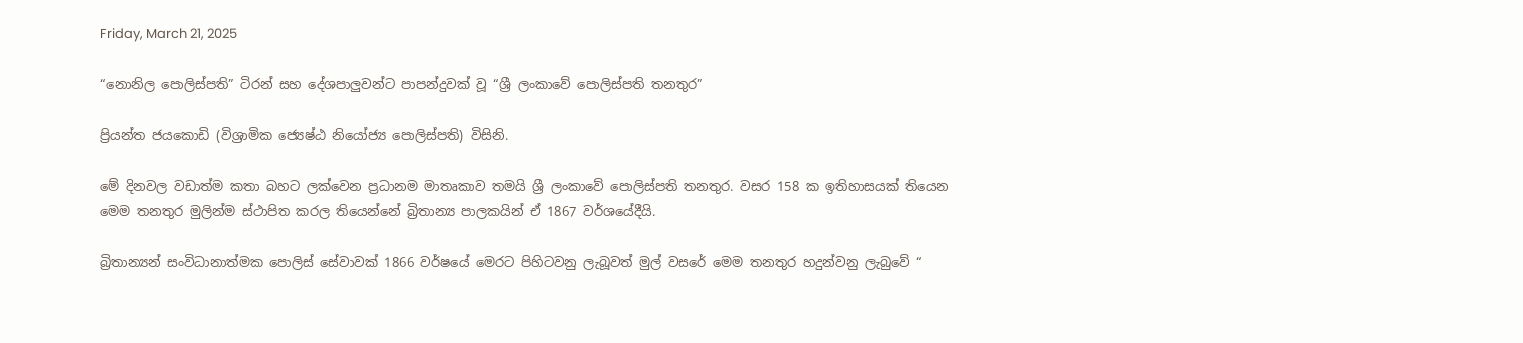Friday, March 21, 2025

“නොනිල පොලිස්පති” ටිරන් සහ දේශපාලුවන්ට පාපන්දුවක් වූ “ශ්‍රී ලංකාවේ පොලිස්පති තනතුර”

ප්‍රියන්ත ජයකොඩි (විශ්‍රාමික ජ්‍යෙෂ්ඨ නියෝජ්‍ය පොලිස්පති) විසිනි.

මේ දිනවල වඩාත්ම කතා බහට ලක්වෙන ප්‍රධානම මාතෘකාව තමයි ශ්‍රී ලංකාවේ පොලිස්පති තනතුර. වසර 158 ක ඉතිහාසයක් තියෙන මෙම තනතුර මුලින්ම ස්ථාපිත කරල තියෙන්නේ බ්‍රිතාන්‍ය පාලකයින් ඒ 1867 වර්ශයේදීයි.

බ්‍රිතාන්‍යන් සංවිධානාත්මක පොලිස් සේවාවක් 1866 වර්ෂයේ මෙරට පිහිටවනු ලැබූවත් මුල් වසරේ මෙම තනතුර හදුන්වනු ලැබුවේ “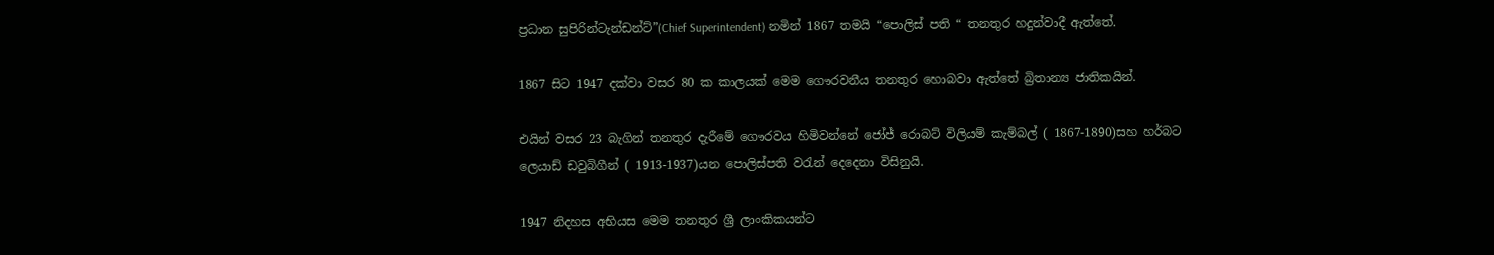ප්‍රධාන සුපිරින්ටැන්ඩන්ට්”(Chief Superintendent) නමින් 1867 තමයි “පොලිස් පති “ තනතුර හදුන්වාදී ඇත්තේ.

1867 සිට 1947 දක්වා වසර 80 ක කාලයක් මෙම ගෞරවනීය තනතුර හොබවා ඇත්තේ බ්‍රිතාන්‍ය ජාතිකයින්.

එයින් වසර 23 බැගින් තනතුර දැරීමේ ගෞරවය හිමිවන්නේ ජෝජ් රොබට් විලියම් කැම්බල් ( 1867-1890)සහ හර්බට ලෙයාඩ් ඩවුබිගීන් ( 1913-1937)යන පොලිස්පති වරැන් දෙදෙනා විසිනුයි.

1947 නිදහස අභියස මෙම තනතුර ශ්‍රී ලාංකිකයන්ට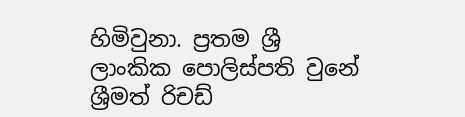හිමිවුනා. ප්‍රතම ශ්‍රී ලාංකික පොලිස්පති වුනේ ශ්‍රීමත් රිචඩ්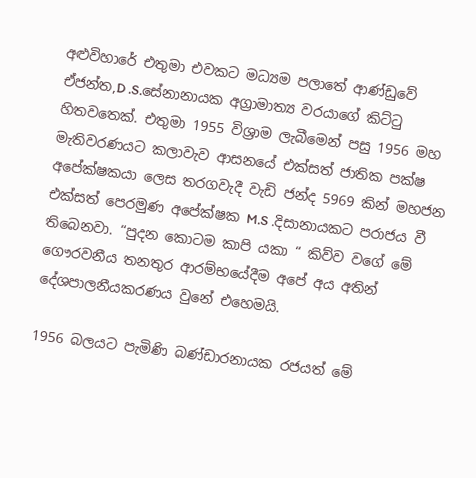අළුවිහාරේ එතුමා එවකට මධ්‍යම පලාතේ ආණ්ඩුවේ ඒජන්ත,D .S.සේනානායක අග්‍රාමාත්‍ය වරයාගේ කිට්ටු හිතවතෙක්. එතුමා 1955 විශ්‍රාම ලැබීමෙන් පසු 1956 මහ මැතිවරණයට කලාවැව ආසනයේ එක්සත් ජාතික පක්ෂ අපේක්ෂකයා ලෙස තරගවැදී වැඩි ජන්ද 5969 කින් මහජන එක්සත් පෙරමුණ අපේක්ෂක M.S .දිසානායකට පරාජය වී තිබෙනවා. “පුදන කොටම කාපි යකා “ කිව්ව වගේ මේ ගෞරවනීය තනතුර ආරම්භයේදීම අපේ අය අතින් දේශපාලනීයකරණය වුනේ එහෙමයි.

1956 බලයට පැමිණි බණ්ඩාරනායක රජයත් මේ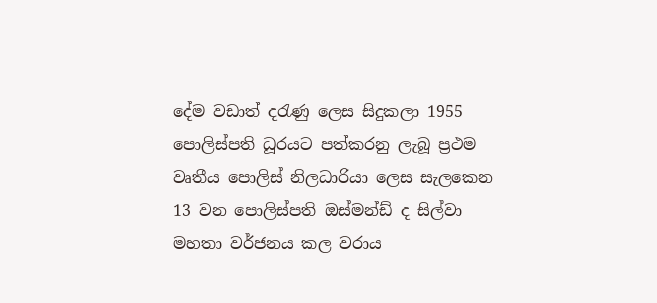දේම වඩාත් දරැණු ලෙස සිදුකලා 1955 පොලිස්පති ධූරයට පත්කරනු ලැබූ ප්‍රථම වෘතීය පොලිස් නිලධාරියා ලෙස සැලකෙන 13 වන පොලිස්පති ඔස්මන්ඩ් ද සිල්වා මහතා වර්ජනය කල වරාය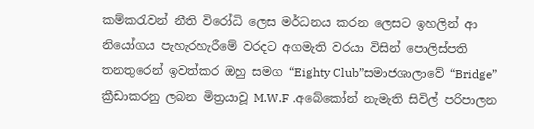කම්කරැවන් නීති විරෝධි ලෙස මර්ධනය කරන ලෙසට ඉහලින් ආ නියෝගය පැහැරහැරීමේ වරදට අගමැති වරයා විසින් පොලිස්පති තනතුරෙන් ඉවත්කර ඔහු සමග “Eighty Club”සමාජශාලාවේ “Bridge” ක්‍රීඩාකරනු ලබන මිත්‍රයාවූ M.W.F .අබේකෝන් නැමැති සිවිල් පරිපාලන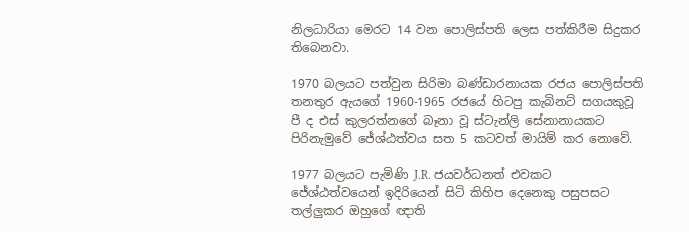නිලධාරියා මෙරට 14 වන පොලිස්පති ලෙස පත්කිරීම සිදුකර තිබෙනවා.

1970 බලයට පත්වුන සිරිමා බණ්ඩාරනායක රජය පොලිස්පති තනතුර ඇයගේ 1960-1965 රජයේ හිටපු කැබිනට් සගයකුවූ පී ද එස් කුලරත්නගේ බෑනා වූ ස්ටැන්ලි සේනානායකට පිරිනැමුවේ ජේශ්ඨත්වය සත 5 කටවත් මායිම් කර නොවේ.

1977 බලයට පැමිණි J.R. ජයවර්ධනත් එවකට ජේශ්ඨත්වයෙන් ඉදිරියෙන් සිටි කිහිප දෙනෙකු පසුපසට තල්ලුකර ඔහුගේ ඥාති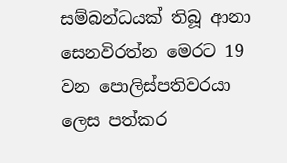සම්බන්ධයක් තිබූ ආනා සෙනවිරත්න මෙරට 19 වන පොලිස්පතිවරයා ලෙස පත්කර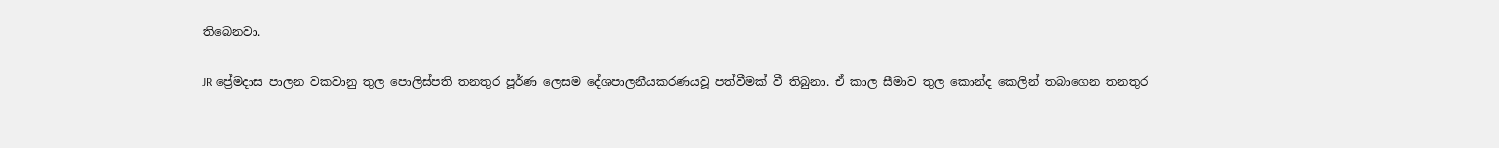තිබෙනවා.

JR ප්‍රේමදාස පාලන වකවානු තුල පොලිස්පති තනතුර පූර්ණ ලෙසම දේශපාලනීයකරණයවූ පත්වීමක් වී තිබුනා. ඒ කාල සීමාව තුල කොන්ද කෙලින් තබාගෙන තනතුර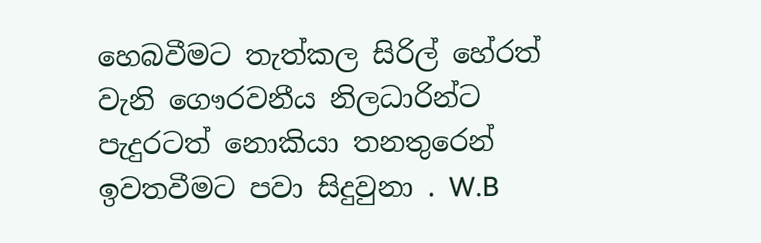හෙබවීමට තැත්කල සිරිල් හේරත් වැනි ගෞරවනීය නිලධාරින්ට පැදුරටත් නොකියා තනතුරෙන් ඉවතවීමට පවා සිදුවුනා . W.B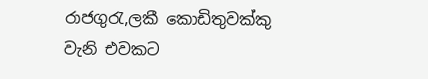රාජගුරැ,ලකී කොඩිතුවක්කු වැනි එවකට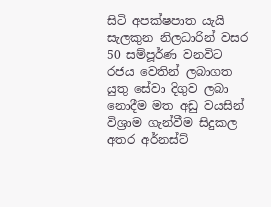සිටි අපක්ෂපාත යැයි සැලකුන නිලධාරින් වසර 50 සම්පූර්ණ වනවිට රජය වෙතින් ලබාගත යුතු සේවා දිගුව ලබා නොදීම මත අඩු වයසින් විශ්‍රාම ගැන්වීම සිදුකල අතර අර්නස්ට්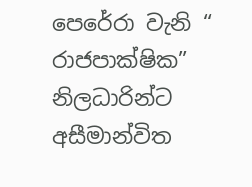පෙරේරා වැනි “ රාජපාක්ෂික” නිලධාරින්ට අසීමාන්විත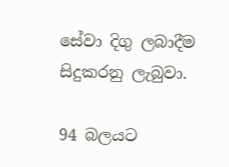සේවා දිගු ලබාදීම සිදුකරනු ලැබුවා.

94 බලයට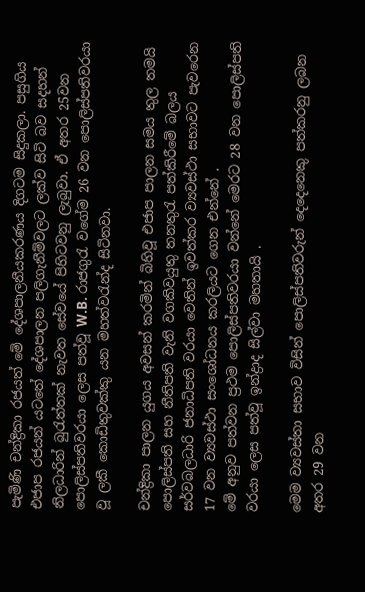පැමිණි චන්ද්‍රිකා රජයත් මේ දේශපාලනීයකරණය දිගටම සිදුකලා. පසුගිය එජාප රජයන් යටතේ දේශපාලන පලිගැනීම්වලට ලක්ව සිටි බව සදහන් නිලධාරින් බුරැත්තක් නැවත සේවයේ පිහිටවනු ලැබුවා. ඒ අතර 25වන පොලිස්පතිවරයා ලෙස පත්වූ W.B. රාජගුරැ වගේම 26 වන පොලිස්පතිවරයා වූ ලකී කොඩිතුවක්කු යන මහත්වරැන්ද සිටිනවා.

චන්ද්‍රිකා පාලන යුගය අවසන් කරමින් බිහිවූ එජාප පාලන සමය තුල තමයි පොලිස්පති සහ නීතිපති වැනි වගකිවයුතු තනතුරැ පත්කිරීමේ බලය සර්වබලධාරි ජනාධිපති වරයා වෙතින් ඉවත්කර ව්‍යවස්ථා සභාවට පැවරෙන 17 වන ව්‍යවස්ථා සංශෝධනය කරලියට ගෙන එන්නේ .
මේ අනුව පත්වන ප්‍රථම පොලිස්පතිවරයා වන්නේ මෙරට 28 වන පොලිස්පති වරයා ලෙස පත්වූ ඉන්ද්‍රාද සිල්වා මහතායි .

මෙම ව්‍යවස්තා සභාව විසින් පොලිස්පතිවරුන් දෙදෙනෙකු පත්කරනු ලබන අතර 29 වන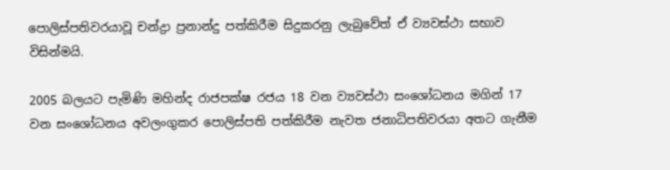පොලිස්පතිවරයාවූ චන්ද්‍රා ප්‍රනාන්දු පත්කිරීම සිදුකරනු ලැබුවේත් ඒ ව්‍යවස්ථා සභාව විසින්මයි.

2005 බලයට පැමිණි මහින්ද රාජපක්ෂ රජය 18 වන ව්‍යවස්ථා සංශෝධනය මගින් 17 වන සංශෝධනය අවලංගුකර පොලිස්පති පත්කිරීම නැවත ජනාධිපතිවරයා අතට ගැනීම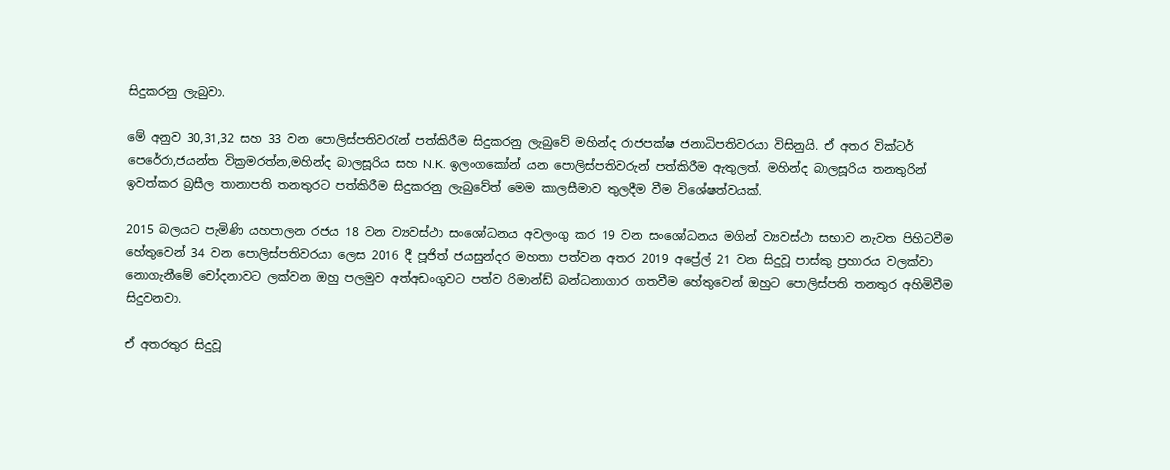සිදුකරනු ලැබුවා.

මේ අනුව 30,31,32 සහ 33 වන පොලිස්පතිවරැන් පත්කිරීම සිදුකරනු ලැබුවේ මහින්ද රාජපක්ෂ ජනාධිපතිවරයා විසිනුයි. ඒ අතර වික්ටර් පෙරේරා,ජයන්ත වික්‍රමරත්න,මහින්ද බාලසූරිය සහ N.K. ඉලංගකෝන් යන පොලිස්පතිවරුන් පත්කිරීම ඇතුලත්. මහින්ද බාලසූරිය තනතුරින් ඉවත්කර බ්‍රසීල තානාපති තනතුරට පත්කිරීම සිදුකරනු ලැබුවේත් මෙම කාලසීමාව තුලදීම වීම විශේෂත්වයක්.

2015 බලයට පැමිණි යහපාලන රජය 18 වන ව්‍යවස්ථා සංශෝධනය අවලංගු කර 19 වන සංශෝධනය මගින් ව්‍යවස්ථා සභාව නැවත පිහිටවීම හේතුවෙන් 34 වන පොලිස්පතිවරයා ලෙස 2016 දී පූජිත් ජයසුන්දර මහතා පත්වන අතර 2019 අප්‍රේල් 21 වන සිදුවූ පාස්කු ප්‍රහාරය වලක්වා නොගැනීමේ චෝදනාවට ලක්වන ඔහු පලමුව අත්අඩංගුවට පත්ව රිමාන්ඩ් බන්ධනාගාර ගතවීම හේතුවෙන් ඔහුට පොලිස්පති තනතුර අහිමිවීම සිදුවනවා.

ඒ අතරතුර සිදුවූ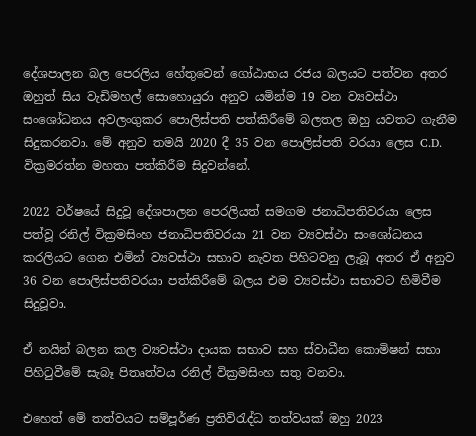දේශපාලන බල පෙරලිය හේතුවෙන් ගෝඨාභය රජය බලයට පත්වන අතර ඔහුත් සිය වැඩිමහල් සොහොයුරා අනුව යමින්ම 19 වන ව්‍යවස්ථා සංශෝධනය අවලංගුකර පොලිස්පති පත්කිරීමේ බලතල ඔහු යවතට ගැනීම සිදුකරනවා. මේ අනුව තමයි 2020 දී 35 වන පොලිස්පති වරයා ලෙස C.D. වික්‍රමරත්න මහතා පත්කිරීම සිදුවන්නේ.

2022 වර්ෂයේ සිදුවූ දේශපාලන පෙරලියත් සමගම ජනාධිපතිවරයා ලෙස පත්වූ රනිල් වික්‍රමසිංහ ජනාධිපතිවරයා 21 වන ව්‍යවස්ථා සංශෝධනය කරලියට ගෙන එමින් ව්‍යවස්ථා සභාව නැවත පිහිටවනු ලැබූ අතර ඒ අනුව 36 වන පොලිස්පතිවරයා පත්කිරීමේ බලය එම ව්‍යවස්ථා සභාවට හිමිවීම සිදුවූවා.

ඒ නයින් බලන කල ව්‍යවස්ථා දායක සභාව සහ ස්වාධීන කොමිෂන් සභා පිහිටුවීමේ සැබෑ පිතෘත්වය රනිල් වික්‍රමසිංහ සතු වනවා.

එහෙත් මේ තත්වයට සම්පූර්ණ ප්‍රතිවිරැද්ධ තත්වයක් ඔහු 2023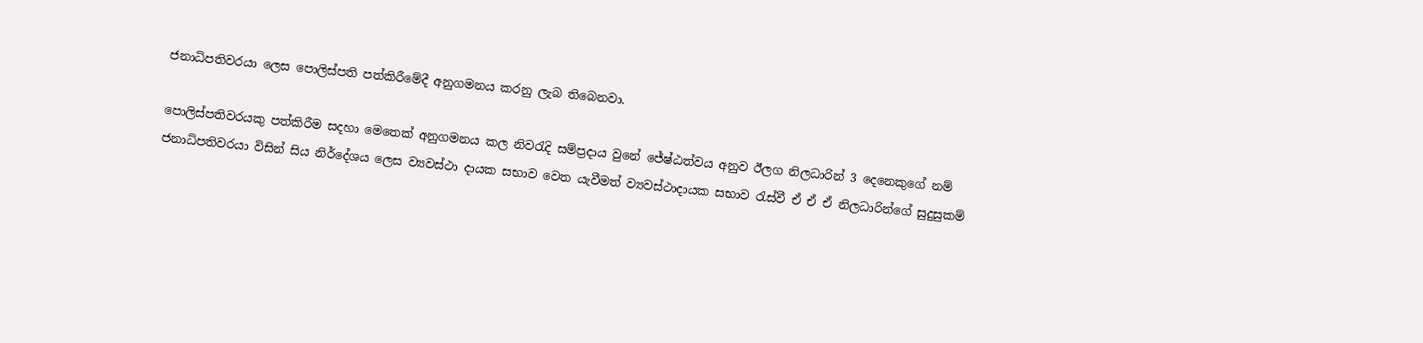ජනාධිපතිවරයා ලෙස පොලිස්පති පත්කිරීමේදී අනුගමනය කරනු ලැබ තිබෙනවා.

පොලිස්පතිවරයකු පත්කිරීම සදහා මෙතෙක් අනුගමනය කල නිවරැදි සම්ප්‍රදාය වුනේ ජේෂ්ඨත්වය අනුව ඊලග නිලධාරින් 3 දෙනෙකුගේ නම් ජනාධිපතිවරයා විසින් සිය නිර්දේශය ලෙස ව්‍යවස්ථා දායක සභාව වෙත යැවීමත් ව්‍යවස්ථාදායක සභාව රැස්වී ඒ ඒ ඒ නිලධාරින්ගේ සුදුසුකම්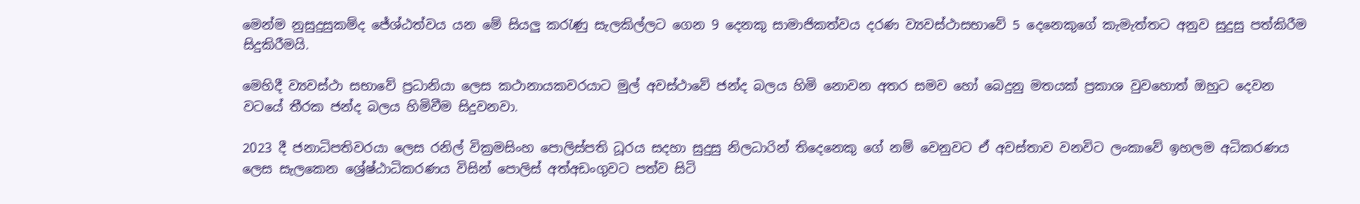මෙන්ම නුසුදුසුකම්ද ජේශ්ඨත්වය යන මේ සියලු කරැණු සැලකිල්ලට ගෙන 9 දෙනකු සාමාජිකත්වය දරණ ව්‍යවස්ථාසභාවේ 5 දෙනෙකුගේ කැමැත්තට අනුව සුදුසු පත්කිරීම සිදුකිරීමයි.

මෙහිදී ව්‍යවස්ථා සභාවේ ප්‍රධානියා ලෙස කථානායකවරයාට මුල් අවස්ථාවේ ජන්ද බලය හිමි නොවන අතර සමව හෝ බෙදුනු මතයක් ප්‍රකාශ වුවහොත් ඔහුට දෙවන වටයේ තීරක ජන්ද බලය හිමිවීම සිදුවනවා.

2023 දී ජනාධිපතිවරයා ලෙස රනිල් වික්‍රමසිංහ පොලිස්පති ධූරය සදහා සුදුසු නිලධාරින් තිදෙනෙකු ගේ නම් වෙනුවට ඒ අවස්තාව වනවිට ලංකාවේ ඉහලම අධිකරණය ලෙස සැලකෙන ශ්‍රේෂ්ඨාධිකරණය විසින් පොලිස් අත්අඩංගුවට පත්ව සිටි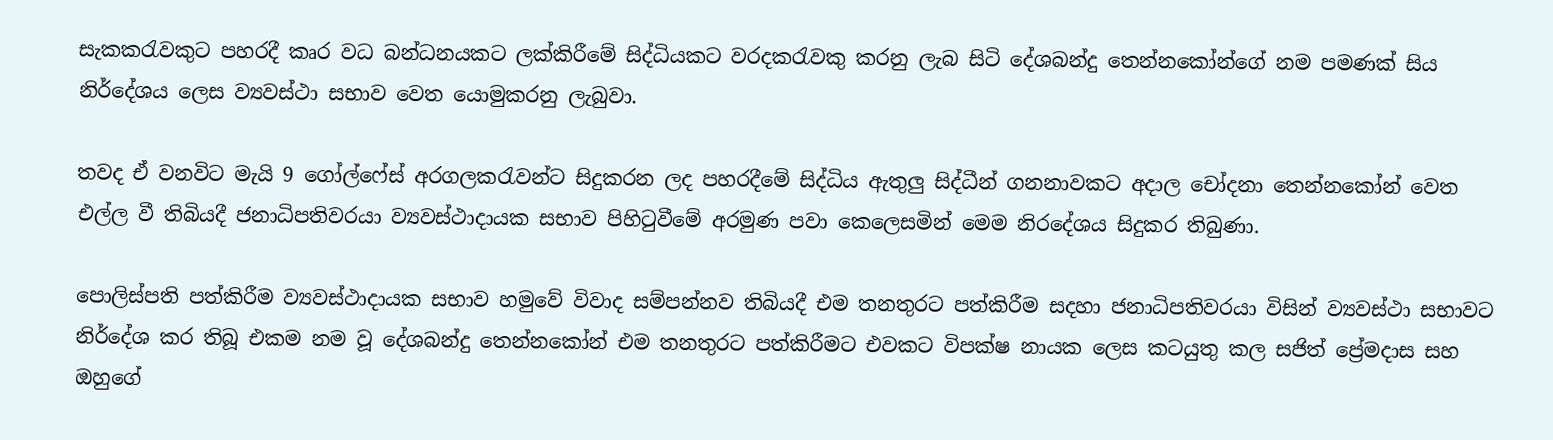සැකකරැවකුට පහරදී කෘර වධ බන්ධනයකට ලක්කිරීමේ සිද්ධියකට වරදකරැවකු කරනු ලැබ සිටි දේශබන්දු තෙන්නකෝන්ගේ නම පමණක් සිය නිර්දේශය ලෙස ව්‍යවස්ථා සභාව වෙත යොමුකරනු ලැබුවා.

තවද ඒ වනවිට මැයි 9 ගෝල්ෆේස් අරගලකරැවන්ට සිදුකරන ලද පහරදීමේ සිද්ධිය ඇතුලු සිද්ධීන් ගනනාවකට අදාල චෝදනා තෙන්නකෝන් වෙත එල්ල වී තිබියදී ජනාධිපතිවරයා ව්‍යවස්ථාදායක සභාව පිහිටුවීමේ අරමුණ පවා කෙලෙසමින් මෙම නිරදේශය සිදුකර තිබුණා.

පොලිස්පති පත්කිරීම ව්‍යවස්ථාදායක සභාව හමුවේ විවාද සම්පන්නව තිබියදී එම තනතුරට පත්කිරීම සදහා ජනාධිපතිවරයා විසින් ව්‍යවස්ථා සභාවට නිර්දේශ කර තිබූ එකම නම වූ දේශබන්දු තෙන්නකෝන් එම තනතුරට පත්කිරීමට එවකට විපක්ෂ නායක ලෙස කටයුතු කල සජිත් ප්‍රේමදාස සහ ඔහුගේ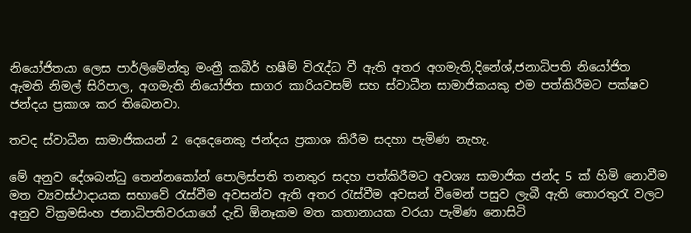නියෝජිතයා ලෙස පාර්ලිමේන්තු මංත්‍රී කබීර් හෂීම් විරැද්ධ වී ඇති අතර අගමැති,දිනේශ්,ජනාධිපති නියෝජිත ඇමති නිමල් සිරිපාල, අගමැති නියෝජිත සාගර කාරියවසම් සහ ස්වාධීන සාමාජිකයකු එම පත්කිරීමට පක්ෂව ජන්දය ප්‍රකාශ කර තිබෙනවා.

තවද ස්වාධීන සාමාජිකයන් 2 දෙදෙනෙකු ජන්දය ප්‍රකාශ කිරීම සදහා පැමිණ නැහැ.

මේ අනුව දේශබන්ධු තෙන්නකෝන් පොලිස්පති තනතුර සදහ පත්කිරීමට අවශ්‍ය සාමාජික ජන්ද 5 ක් හිමි නොවීම මත ව්‍යවස්ථාදායක සභාවේ රැස්වීම අවසන්ව ඇති අතර රැස්වීම අවසන් වීමෙන් පසුව ලැබී ඇති තොරතුරැ වලට අනුව වික්‍රමසිංහ ජනාධිපතිවරයාගේ දැඩි ඕනෑකම මත කතානායක වරයා පැමිණ නොසිටි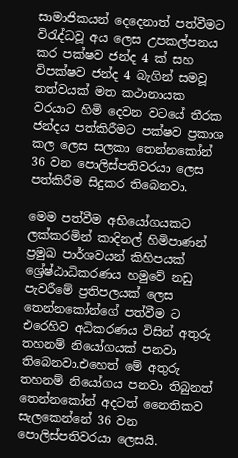සාමාජිකයන් දෙදෙනාත් පත්වීමට විරැද්ධවූ අය ලෙස උපකල්පනය කර පක්ෂව ජන්ද 4 ක් සහ විපක්ෂව ජන්ද 4 බැගින් සමවූ තත්වයක් මත කථානායක වරයාට හිමි දෙවන වටයේ තීරක ජන්දය පත්කිරීමට පක්ෂව ප්‍රකාශ කල ලෙස සලකා තෙන්නකෝන් 36 වන පොලිස්පතිවරයා ලෙස පත්කිරීම සිදුකර තිබෙනවා.

මෙම පත්වීම අභියෝගයකට ලක්කරමින් කාදිනල් හිමිපාණන් ප්‍රමුඛ පාර්ශවයන් කිහිපයක් ශ්‍රේෂ්ඨාධිකරණය හමුවේ නඩු පැවරීමේ ප්‍රතිපලයක් ලෙස තෙන්නකෝන්ගේ පත්වීම ට එරෙහිව අධිකරණය විසින් අතුරු තහනම් නියෝගයක් පනවා තිබෙනවා.එහෙත් මේ අතුරු තහනම් නියෝගය පනවා තිබුනත් තෙන්නකෝන් අදටත් නෛතිකව සැලකෙන්නේ 36 වන පොලිස්පතිවරයා ලෙසයි.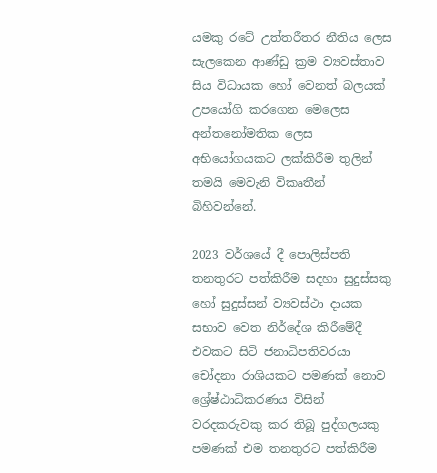යමකු රටේ උත්තරීතර නීතිය ලෙස සැලකෙන ආණ්ඩු ක්‍රම ව්‍යවස්තාව සිය විධායක හෝ වෙනත් බලයක් උපයෝගි කරගෙන මෙලෙස අන්තනෝමතික ලෙස අභියෝගයකට ලක්කිරීම තුලින් තමයි මෙවැනි විකෘතීන් බිහිවන්නේ.

2023 වර්ශයේ දී පොලිස්පති තනතුරට පත්කිරීම සදහා සුදුස්සකු හෝ සුදුස්සන් ව්‍යවස්ථා දායක සභාව වෙත නිර්දේශ කිරීමේදී එවකට සිටි ජනාධිපතිවරයා චෝදනා රාශියකට පමණක් නොව ශ්‍රේෂ්ඨාධිකරණය විසින් වරදකරුවකු කර තිබූ පුද්ගලයකු පමණක් එම තනතුරට පත්කිරීම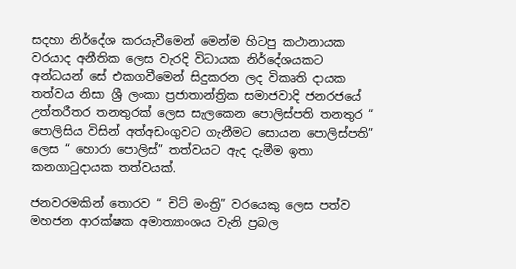සදහා නිර්දේශ කරයැවීමෙන් මෙන්ම හිටපු කථානායක වරයාද අනීතික ලෙස වැරදි විධායක නිර්දේශයකට අන්ධයන් සේ එකගවීමෙන් සිදුකරන ලද විකෘති දායක තත්වය නිසා ශ්‍රී ලංකා ප්‍රජාතාන්ත්‍රික සමාජවාදි ජනරජයේ උත්තරීතර තනතුරක් ලෙස සැලකෙන පොලිස්පති තනතුර “ පොලිසිය විසින් අත්අඩංගුවට ගැනීමට සොයන පොලිස්පති” ලෙස “ හොරා පොලිස්” තත්වයට ඇද දැමීම ඉතා කනගාටුදායක තත්වයක්.

ජනවරමකින් තොරව “ චිට් මංත්‍රි” වරයෙකු ලෙස පත්ව මහජන ආරක්ෂක අමාත්‍යාංශය වැනි ප්‍රබල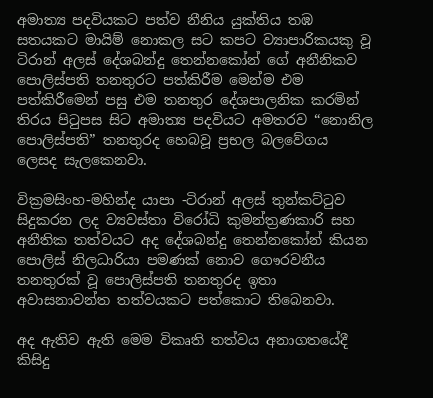අමාත්‍ය පදවියකට පත්ව නීනිය යුක්තිය තඹ සතයකට මායිම් නොකල සට කපට ව්‍යාපාරිකයකු වූ ටිරාන් අලස් දේශබන්දු තෙන්නකෝන් ගේ අනීනිකව පොලිස්පති තනතුරට පත්කිරීම මෙන්ම එම පත්කිරීමෙන් පසු එම තනතුර දේශපාලනික කරමින් තිරය පිටුපස සිට අමාත්‍ය පදවියට අමතරව “නොනිල පොලිස්පති” තනතුරද හෙබවූ ප්‍රභල බලවේගය ලෙසද සැලකෙනවා.

වික්‍රමසිංහ-මහින්ද යාපා -ටිරාන් අලස් තුන්කට්ටුව සිදුකරන ලද ව්‍යවස්තා විරෝධි කුමන්ත්‍රණකාරි සහ අනීතික තත්වයට අද දේශබන්දු තෙන්නකෝන් කියන පොලිස් නිලධාරියා පමණක් නොව ගෞරවනීය තනතුරක් වූ පොලිස්පති තනතුරද ඉතා අවාසනාවන්ත තත්වයකට පත්කොට තිබෙනවා.

අද ඇතිව ඇති මෙම විකෘති තත්වය අනාගතයේදී කිසිදු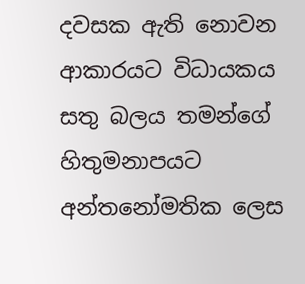දවසක ඇති නොවන ආකාරයට විධායකය සතු බලය තමන්ගේ හිතුමනාපයට අන්තනෝමතික ලෙස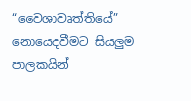“වෛශාවෘත්තියේ” නොයෙදවීමට සියලුම පාලකයින්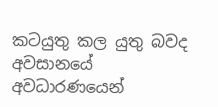කටයුතු කල යුතු බවද අවසානයේ අවධාරණයෙන්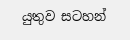යුතුව සටහන්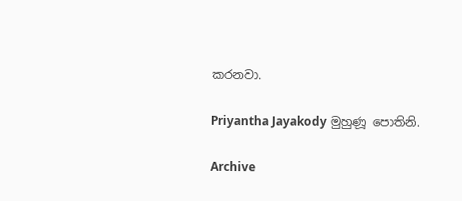කරනවා.

Priyantha Jayakody මුහුණූ පොතිනි.

Archive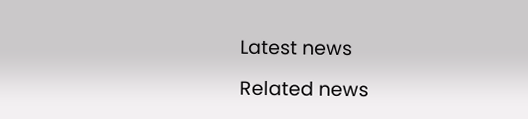Latest news

Related news